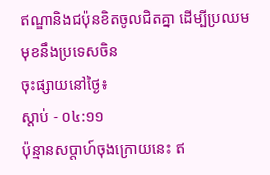ឥណ្ឌានិងជប៉ុនខិតចូលជិតគ្នា ដើម្បីប្រឈមមុខនឹងប្រទេសចិន
ចុះផ្សាយនៅថ្ងៃ៖
ស្តាប់ - ០៤:១១
ប៉ុន្មានសប្តាហ៍ចុងក្រោយនេះ ឥ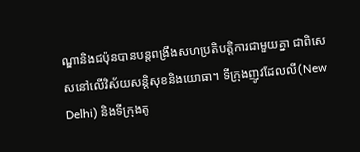ណ្ឌានិងជប៉ុនបានបន្តពង្រឹងសហប្រតិបត្តិការជាមួយគ្នា ជាពិសេសនៅលើវិស័យសន្តិសុខនិងយោធា។ ទីក្រុងញូវដែលលី(New Delhi) និងទីក្រុងតូ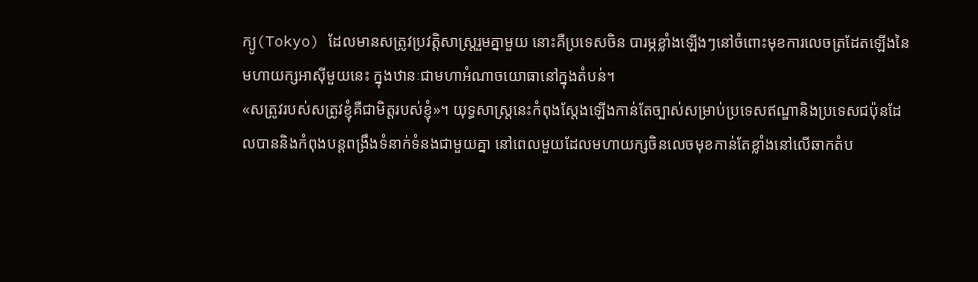ក្យូ(Tokyo) ដែលមានសត្រូវប្រវត្តិសាស្រ្តរួមគ្នាមួយ នោះគឺប្រទេសចិន បារម្ភខ្លាំងឡើងៗនៅចំពោះមុខការលេចត្រដែតឡើងនៃមហាយក្សអាស៊ីមួយនេះ ក្នុងឋានៈជាមហាអំណាចយោធានៅក្នុងតំបន់។
«សត្រូវរបស់សត្រូវខ្ញុំគឺជាមិត្តរបស់ខ្ញុំ»។ យុទ្ធសាស្រ្តនេះកំពុងស្តែងឡើងកាន់តែច្បាស់សម្រាប់ប្រទេសឥណ្ឌានិងប្រទេសជប៉ុនដែលបាននិងកំពុងបន្តពង្រឹងទំនាក់ទំនងជាមួយគ្នា នៅពេលមួយដែលមហាយក្សចិនលេចមុខកាន់តែខ្លាំងនៅលើឆាកតំប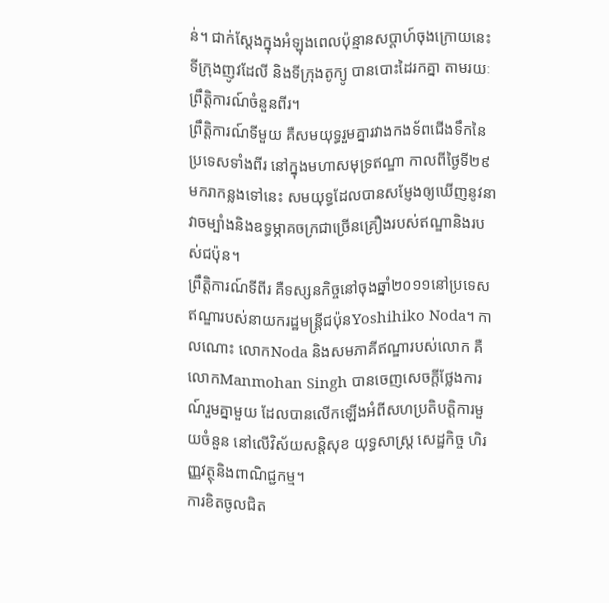ន់។ ជាក់ស្តែងក្នុងអំឡុងពេលប៉ុន្មានសប្តាហ៍ចុងក្រោយនេះ ទីក្រុងញូវដែលី និងទីក្រុងតូក្យូ បានបោះដៃរកគ្នា តាមរយៈព្រឹត្តិការណ៍ចំនួនពីរ។
ព្រឹត្តិការណ៍ទីមួយ គឺសមយុទ្ធរួមគ្នារវាងកងទ័ពជើងទឹកនៃប្រទេសទាំងពីរ នៅក្នុងមហាសមុទ្រឥណ្ឌា កាលពីថ្ងៃទី២៩មករាកន្លងទៅនេះ សមយុទ្ធដែលបានសម្ញែងឲ្យឃើញនូវនាវាចម្បាំងនិងឧទ្ធម្ភាគចក្រជាច្រើនគ្រឿងរបស់ឥណ្ឌានិងរបស់ជប៉ុន។
ព្រឹត្តិការណ៍ទីពីរ គឺទស្សនកិច្ចនៅចុងឆ្នាំ២០១១នៅប្រទេសឥណ្ឌារបស់នាយករដ្ឋមន្ត្រីជប៉ុនYoshihiko Noda។ កាលណោះ លោកNoda និងសមភាគីឥណ្ឌារបស់លោក គឺលោកManmohan Singh បានចេញសេចក្តីថ្លែងការណ៍រួមគ្នាមួយ ដែលបានលើកឡើងអំពីសហប្រតិបត្តិការមួយចំនួន នៅលើវិស័យសន្តិសុខ យុទ្ធសាស្រ្ត សេដ្ឋកិច្ច ហិរញ្ញវត្ថុនិងពាណិជ្ជកម្ម។
ការខិតចូលជិត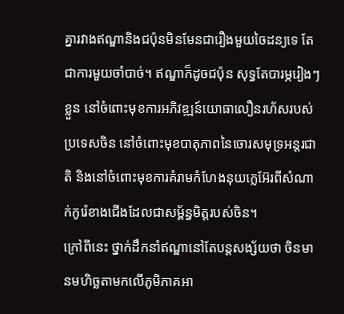គ្នារវាងឥណ្ឌានិងជប៉ុនមិនមែនជារឿងមួយចៃដន្យទេ តែជាការមួយចាំបាច់។ ឥណ្ឌាក៏ដូចជប៉ុន សុទ្ធតែបារម្ភរៀងៗខ្លួន នៅចំពោះមុខការអភិវឌ្ឍន៍យោធាលឿនរហ័សរបស់ប្រទេសចិន នៅចំពោះមុខបាតុភាពនៃចោរសមុទ្រអន្តរជាតិ និងនៅចំពោះមុខការគំរាមកំហែងនុយក្លេអ៊ែរពីសំណាក់កូរ៉េខាងជើងដែលជាសម្ព័ន្ធមិត្តរបស់ចិន។
ក្រៅពីនេះ ថ្នាក់ដឹកនាំឥណ្ឌានៅតែបន្តសង្ស័យថា ចិនមានមហិច្ឆតាមកលើភូមិភាគអា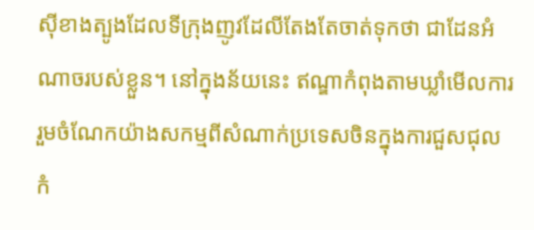ស៊ីខាងត្បូងដែលទីក្រុងញូវដែលីតែងតែចាត់ទុកថា ជាដែនអំណាចរបស់ខ្លួន។ នៅក្នុងន័យនេះ ឥណ្ឌាកំពុងតាមឃ្លាំមើលការរួមចំណែកយ៉ាងសកម្មពីសំណាក់ប្រទេសចិនក្នុងការជួសជុលកំ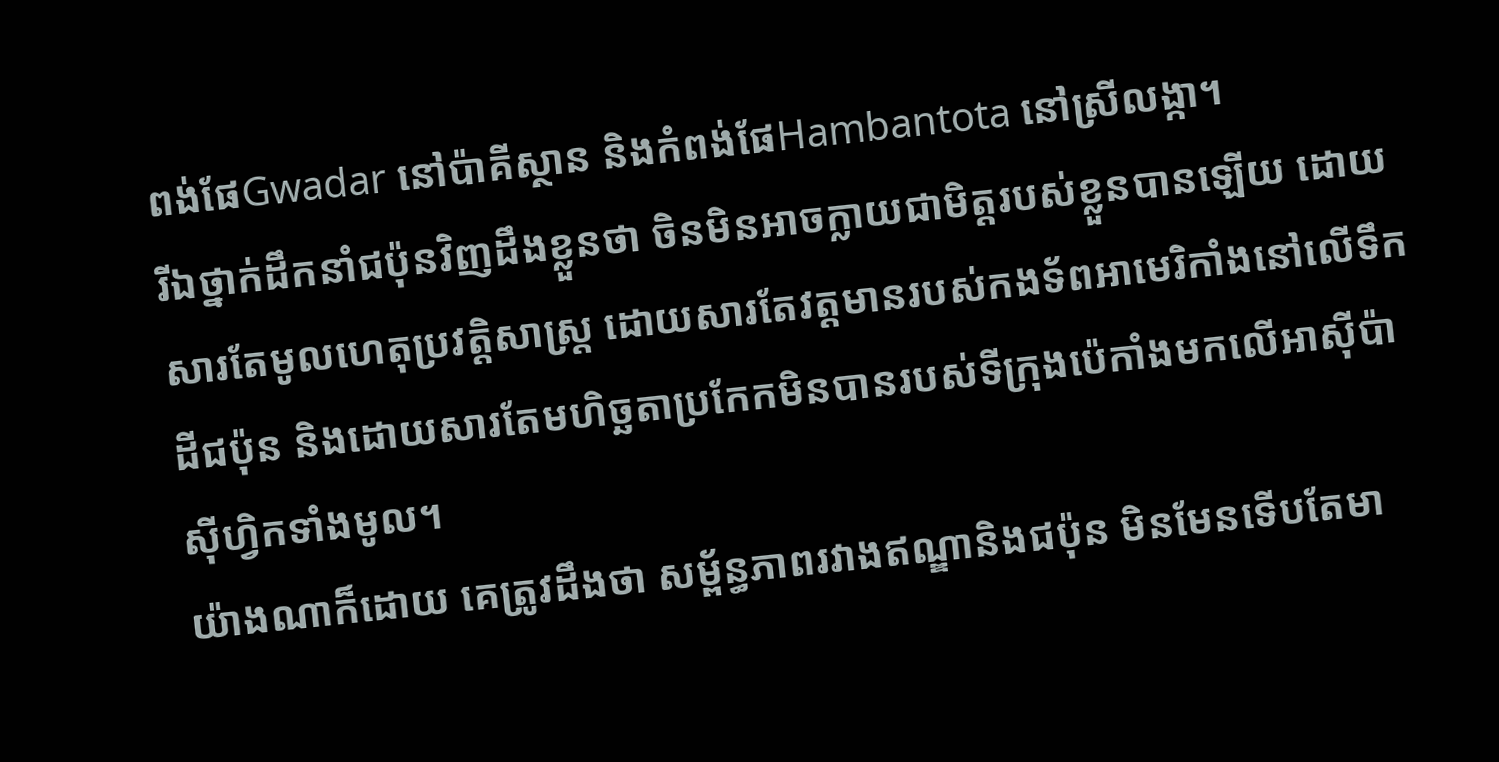ពង់ផែGwadar នៅប៉ាគីស្ថាន និងកំពង់ផែHambantota នៅស្រីលង្កា។
រីឯថ្នាក់ដឹកនាំជប៉ុនវិញដឹងខ្លួនថា ចិនមិនអាចក្លាយជាមិត្តរបស់ខ្លួនបានឡើយ ដោយសារតែមូលហេតុប្រវត្តិសាស្រ្ត ដោយសារតែវត្តមានរបស់កងទ័ពអាមេរិកាំងនៅលើទឹកដីជប៉ុន និងដោយសារតែមហិច្ឆតាប្រកែកមិនបានរបស់ទីក្រុងប៉េកាំងមកលើអាស៊ីប៉ាស៊ីហ្វិកទាំងមូល។
យ៉ាងណាក៏ដោយ គេត្រូវដឹងថា សម្ព័ន្ធភាពរវាងឥណ្ឌានិងជប៉ុន មិនមែនទើបតែមា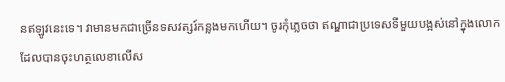នឥឡូវនេះទេ។ វាមានមកជាច្រើនទសវត្សរ៍កន្លងមកហើយ។ ចូរកុំភ្លេចថា ឥណ្ឌាជាប្រទេសទីមួយបង្អស់នៅក្នុងលោកដែលបានចុះហត្ថលេខាលើស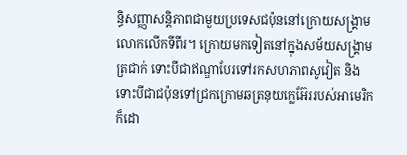ន្ធិសញ្ញាសន្តិភាពជាមួយប្រទេសជប៉ុននៅក្រោយសង្គ្រាមលោកលើកទីពីរ។ ក្រោយមកទៀតនៅក្នុងសម័យសង្គ្រាមត្រជាក់ ទោះបីជាឥណ្ឌាបែរទៅរកសហភាពសូវៀត និងទោះបីជាជប៉ុនទៅជ្រកក្រោមឆត្រនុយក្លេអ៊ែររបស់អាមេរិកក៏ដោ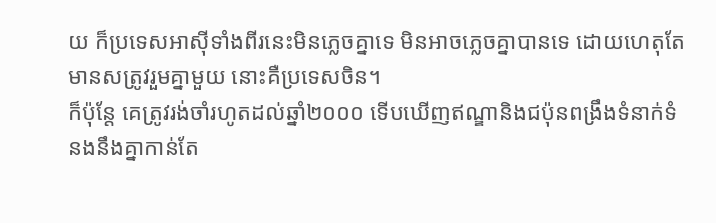យ ក៏ប្រទេសអាស៊ីទាំងពីរនេះមិនភ្លេចគ្នាទេ មិនអាចភ្លេចគ្នាបានទេ ដោយហេតុតែមានសត្រូវរួមគ្នាមួយ នោះគឺប្រទេសចិន។
ក៏ប៉ុន្តែ គេត្រូវរង់ចាំរហូតដល់ឆ្នាំ២០០០ ទើបឃើញឥណ្ឌានិងជប៉ុនពង្រឹងទំនាក់ទំនងនឹងគ្នាកាន់តែ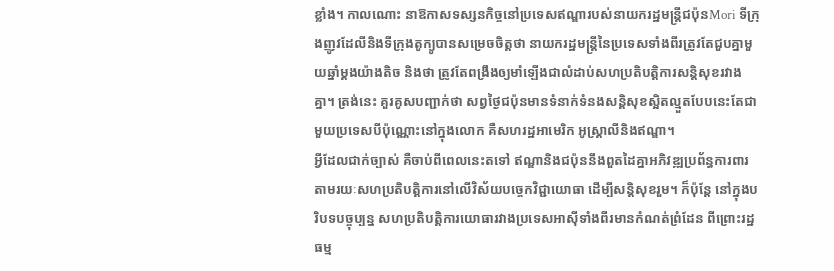ខ្លាំង។ កាលណោះ នាឱកាសទស្សនកិច្ចនៅប្រទេសឥណ្ឌារបស់នាយករដ្ឋមន្ត្រីជប៉ុនMori ទីក្រុងញូវដែលីនិងទីក្រុងតូក្យូបានសម្រេចចិត្តថា នាយករដ្ឋមន្រ្តីនៃប្រទេសទាំងពីរត្រូវតែជួបគ្នាមួយឆ្នាំម្តងយ៉ាងតិច និងថា ត្រូវតែពង្រឹងឲ្យមាំឡើងជាលំដាប់សហប្រតិបត្តិការសន្តិសុខរវាងគ្នា។ ត្រង់នេះ គួរគូសបញ្ជាក់ថា សព្វថ្ងៃជប៉ុនមានទំនាក់ទំនងសន្តិសុខស្អិតល្មួតបែបនេះតែជាមួយប្រទេសបីប៉ុណ្ណោះនៅក្នុងលោក គឺសហរដ្ឋអាមេរិក អូស្រ្តាលីនិងឥណ្ឌា។
អ្វីដែលជាក់ច្បាស់ គឺចាប់ពីពេលនេះតទៅ ឥណ្ឌានិងជប៉ុននឹងពួតដៃគ្នាអភិវឌ្ឍប្រព័ន្ធការពារ តាមរយៈសហប្រតិបត្តិការនៅលើវិស័យបច្ចេកវិជ្ជាយោធា ដើម្បីសន្តិសុខរួម។ ក៏ប៉ុន្តែ នៅក្នុងបរិបទបច្ចុប្បន្ន សហប្រតិបត្តិការយោធារវាងប្រទេសអាស៊ីទាំងពីរមានកំណត់ព្រំដែន ពីព្រោះរដ្ឋធម្ម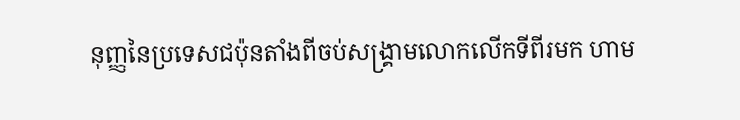នុញ្ញនៃប្រទេសជប៉ុនតាំងពីចប់សង្គ្រាមលោកលើកទីពីរមក ហាម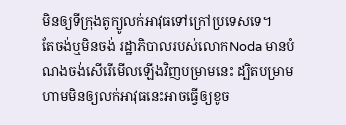មិនឲ្យទីក្រុងតូក្យូលក់អាវុធទៅក្រៅប្រទេសទេ។
តែចង់ឬមិនចង់ រដ្ឋាភិបាលរបស់លោកNoda មានបំណងចង់សើរើមើលឡើងវិញបម្រាមនេះ ដ្បិតបម្រាមហាមមិនឲ្យលក់អាវុធនេះអាចធ្វើឲ្យខូច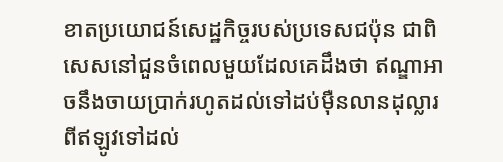ខាតប្រយោជន៍សេដ្ឋកិច្ចរបស់ប្រទេសជប៉ុន ជាពិសេសនៅជួនចំពេលមួយដែលគេដឹងថា ឥណ្ឌាអាចនឹងចាយប្រាក់រហូតដល់ទៅដប់ម៉ឺនលានដុល្លារ ពីឥឡូវទៅដល់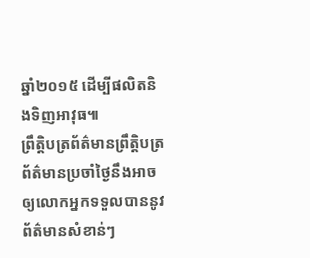ឆ្នាំ២០១៥ ដើម្បីផលិតនិងទិញអាវុធ៕
ព្រឹត្តិបត្រព័ត៌មានព្រឹត្តិបត្រព័ត៌មានប្រចាំថ្ងៃនឹងអាចឲ្យលោកអ្នកទទួលបាននូវព័ត៌មានសំខាន់ៗ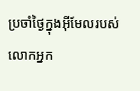ប្រចាំថ្ងៃក្នុងអ៊ីមែលរបស់លោកអ្នក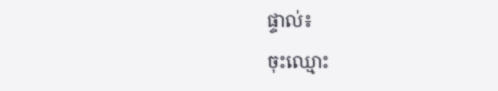ផ្ទាល់៖
ចុះឈ្មោះ